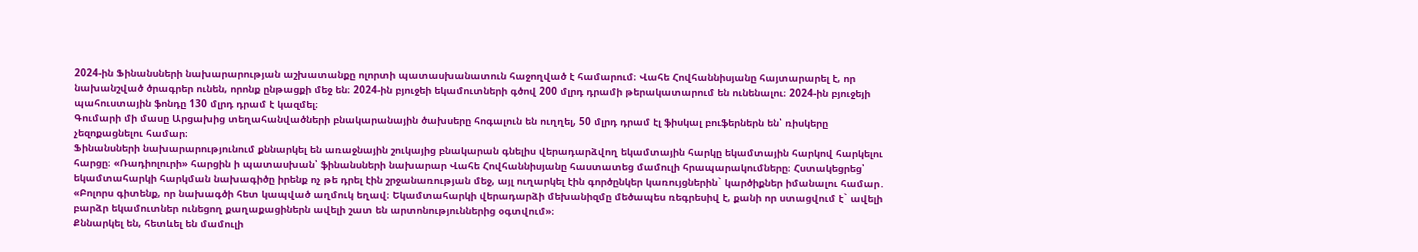2024-ին Ֆինանսների նախարարության աշխատանքը ոլորտի պատասխանատուն հաջողված է համարում։ Վահե Հովհաննիսյանը հայտարարել է, որ նախանշված ծրագրեր ունեն, որոնք ընթացքի մեջ են։ 2024-ին բյուջեի եկամուտների գծով 200 մլրդ դրամի թերակատարում են ունենալու։ 2024-ին բյուջեյի պահուստային ֆոնդը 130 մլրդ դրամ է կազմել։
Գումարի մի մասը Արցախից տեղահանվածների բնակարանային ծախսերը հոգալուն են ուղղել, 50 մլրդ դրամ էլ ֆիսկալ բուֆերներն են՝ ռիսկերը չեզոքացնելու համար։
Ֆինանսների նախարարությունում քննարկել են առաջնային շուկայից բնակարան գնելիս վերադարձվող եկամտային հարկը եկամտային հարկով հարկելու հարցը։ «Ռադիոլուրի» հարցին ի պատասխան՝ ֆինանսների նախարար Վահե Հովհաննիսյանը հաստատեց մամուլի հրապարակումները։ Հստակեցրեց՝ եկամտահարկի հարկման նախագիծը իրենք ոչ թե դրել էին շրջանառության մեջ, այլ ուղարկել էին գործընկեր կառույցներին` կարծիքներ իմանալու համար․
«Բոլորս գիտենք, որ նախագծի հետ կապված աղմուկ եղավ։ Եկամտահարկի վերադարձի մեխանիզմը մեծապես ռեգրեսիվ է, քանի որ ստացվում է` ավելի բարձր եկամուտներ ունեցող քաղաքացիներն ավելի շատ են արտոնություններից օգտվում»։
Քննարկել են, հետևել են մամուլի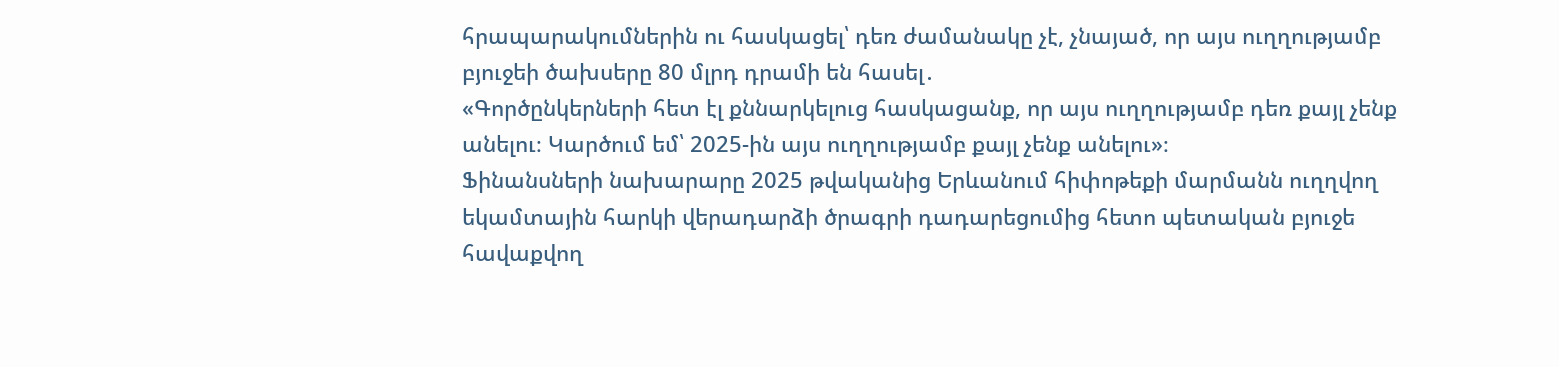հրապարակումներին ու հասկացել՝ դեռ ժամանակը չէ, չնայած, որ այս ուղղությամբ բյուջեի ծախսերը 80 մլրդ դրամի են հասել․
«Գործընկերների հետ էլ քննարկելուց հասկացանք, որ այս ուղղությամբ դեռ քայլ չենք անելու։ Կարծում եմ՝ 2025-ին այս ուղղությամբ քայլ չենք անելու»։
Ֆինանսների նախարարը 2025 թվականից Երևանում հիփոթեքի մարմանն ուղղվող եկամտային հարկի վերադարձի ծրագրի դադարեցումից հետո պետական բյուջե հավաքվող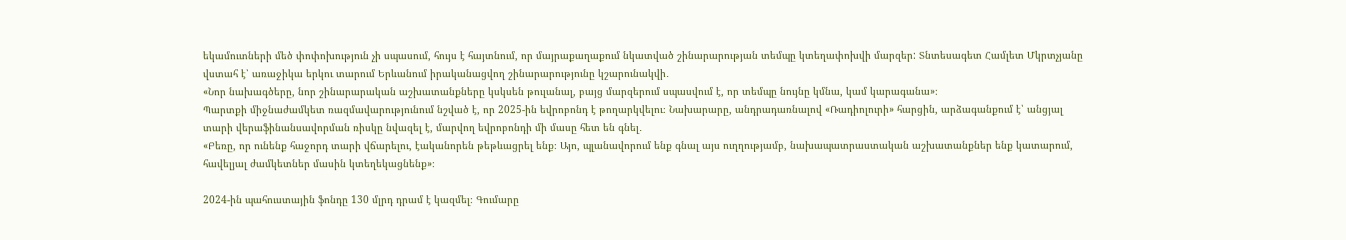եկամուտների մեծ փոփոխություն չի սպասում, հույս է հայտնում, որ մայրաքաղաքում նկատված շինարարության տեմպը կտեղափոխվի մարզեր: Տնտեսագետ Համլետ Մկրտչյանը վստահ է՝ առաջիկա երկու տարում Երևանում իրականացվող շինարարությունը կշարունակվի․
«Նոր նախագծերը, նոր շինարարական աշխատանքները կսկսեն թուլանալ, բայց մարզերում սպասվում է, որ տեմպը նույնը կմնա, կամ կարագանա»։
Պարտքի միջնաժամկետ ռազմավարությունում նշված է, որ 2025-ին եվրոբոնդ է թողարկվելու։ Նախարարը, անդրադառնալով «Ռադիոլուրի» հարցին, արձագանքում է՝ անցյալ տարի վերաֆինանսավորման ռիսկը նվազել է, մարվող եվրոբոնդի մի մասը հետ են գնել․
«Բեռը, որ ունենք հաջորդ տարի վճարելու, էականորեն թեթևացրել ենք։ Այո, պլանավորում ենք գնալ այս ուղղությամբ, նախապատրաստական աշխատանքներ ենք կատարում, հավելյալ ժամկետներ մասին կտեղեկացնենք»։

2024-ին պահուստային ֆոնդը 130 մլրդ դրամ է կազմել։ Գումարը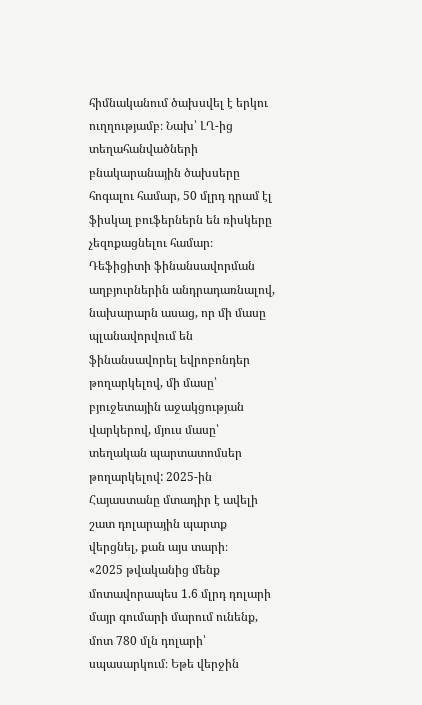հիմնականում ծախսվել է երկու ուղղությամբ։ Նախ՝ ԼՂ-ից տեղահանվածների բնակարանային ծախսերը հոգալու համար, 50 մլրդ դրամ էլ ֆիսկալ բուֆերներն են ռիսկերը չեզոքացնելու համար։ Դեֆիցիտի ֆինանսավորման աղբյուրներին անդրադառնալով, նախարարն ասաց, որ մի մասը պլանավորվում են ֆինանսավորել եվրոբոնդեր թողարկելով, մի մասը՝ բյուջետային աջակցության վարկերով, մյուս մասը՝ տեղական պարտատոմսեր թողարկելով: 2025-ին Հայաստանը մտադիր է ավելի շատ դոլարային պարտք վերցնել, քան այս տարի։
«2025 թվականից մենք մոտավորապես 1.6 մլրդ դոլարի մայր գումարի մարում ունենք, մոտ 780 մլն դոլարի՝ սպասարկում։ Եթե վերջին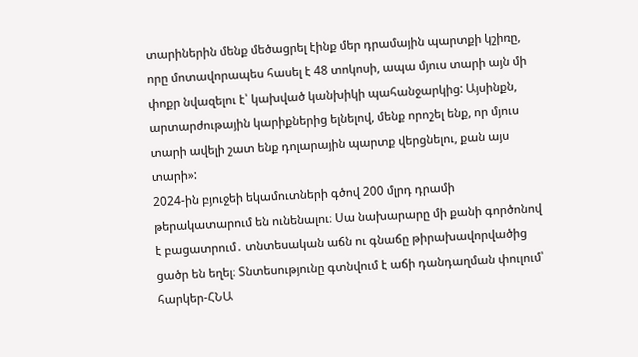տարիներին մենք մեծացրել էինք մեր դրամային պարտքի կշիռը, որը մոտավորապես հասել է 48 տոկոսի, ապա մյուս տարի այն մի փոքր նվազելու է՝ կախված կանխիկի պահանջարկից: Այսինքն, արտարժութային կարիքներից ելնելով, մենք որոշել ենք, որ մյուս տարի ավելի շատ ենք դոլարային պարտք վերցնելու, քան այս տարի»:
2024-ին բյուջեի եկամուտների գծով 200 մլրդ դրամի թերակատարում են ունենալու։ Սա նախարարը մի քանի գործոնով է բացատրում․ տնտեսական աճն ու գնաճը թիրախավորվածից ցածր են եղել։ Տնտեսությունը գտնվում է աճի դանդաղման փուլում՝ հարկեր-ՀՆԱ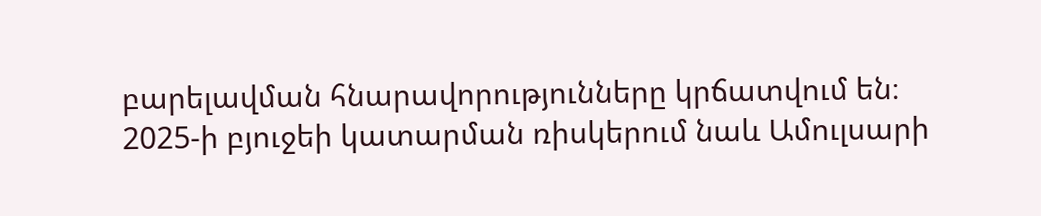բարելավման հնարավորությունները կրճատվում են։
2025-ի բյուջեի կատարման ռիսկերում նաև Ամուլսարի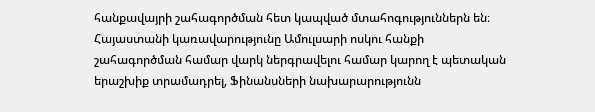հանքավայրի շահագործման հետ կապված մտահոգություններն են։ Հայաստանի կառավարությունը Ամուլսարի ոսկու հանքի շահագործման համար վարկ ներգրավելու համար կարող է պետական երաշխիք տրամադրել, Ֆինանսների նախարարությունն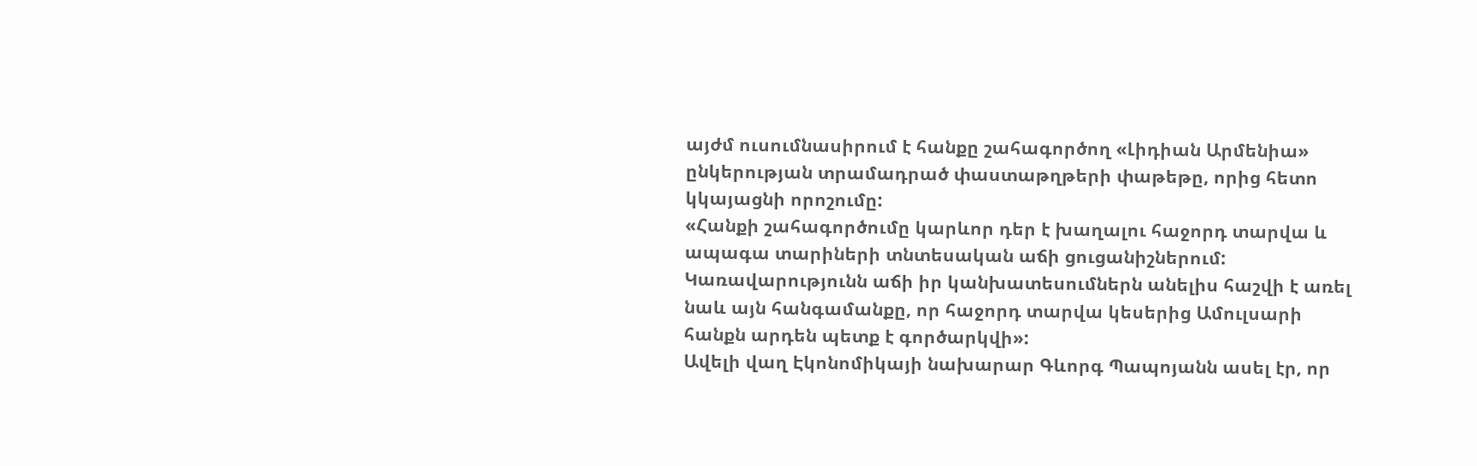այժմ ուսումնասիրում է հանքը շահագործող «Լիդիան Արմենիա» ընկերության տրամադրած փաստաթղթերի փաթեթը, որից հետո կկայացնի որոշումը:
«Հանքի շահագործումը կարևոր դեր է խաղալու հաջորդ տարվա և ապագա տարիների տնտեսական աճի ցուցանիշներում: Կառավարությունն աճի իր կանխատեսումներն անելիս հաշվի է առել նաև այն հանգամանքը, որ հաջորդ տարվա կեսերից Ամուլսարի հանքն արդեն պետք է գործարկվի»:
Ավելի վաղ Էկոնոմիկայի նախարար Գևորգ Պապոյանն ասել էր, որ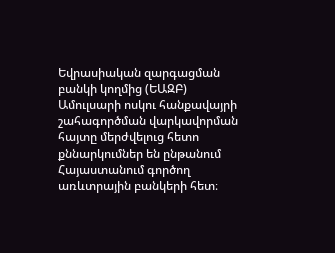Եվրասիական զարգացման բանկի կողմից (ԵԱԶԲ) Ամուլսարի ոսկու հանքավայրի շահագործման վարկավորման հայտը մերժվելուց հետո քննարկումներ են ընթանում Հայաստանում գործող առևտրային բանկերի հետ։